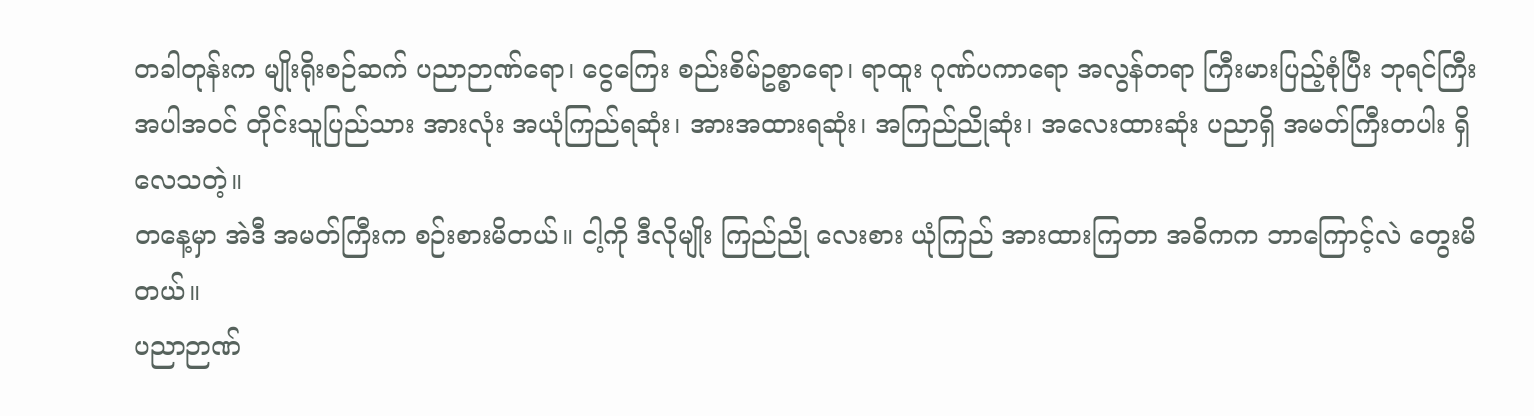တခါတုန်းက မျိုးရိုးစဉ်ဆက် ပညာဉာဏ်ရော၊ ငွေကြေး စည်းစိမ်ဥစ္စာရော၊ ရာထူး ဂုဏ်ပကာရော အလွန်တရာ ကြီးမားပြည့်စုံပြီး ဘုရင်ကြီး အပါအဝင် တိုင်းသူပြည်သား အားလုံး အယုံကြည်ရဆုံး၊ အားအထားရဆုံး၊ အကြည်ညိုဆုံး၊ အလေးထားဆုံး ပညာရှိ အမတ်ကြီးတပါး ရှိလေသတဲ့။
တနေ့မှာ အဲဒီ အမတ်ကြီးက စဉ်းစားမိတယ်။ ငါ့ကို ဒီလိုမျိုး ကြည်ညို လေးစား ယုံကြည် အားထားကြတာ အဓိကက ဘာကြောင့်လဲ တွေးမိတယ်။
ပညာဉာဏ်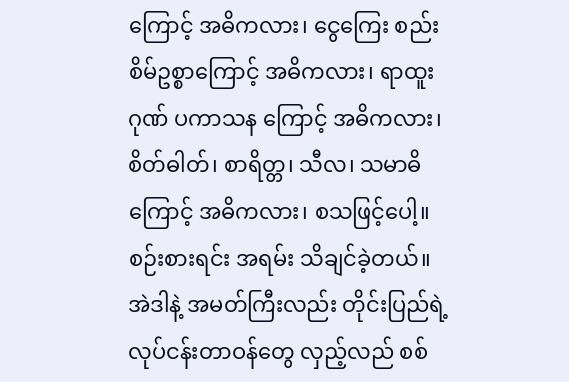ကြောင့် အဓိကလား၊ ငွေကြေး စည်းစိမ်ဥစ္စာကြောင့် အဓိကလား၊ ရာထူးဂုဏ် ပကာသန ကြောင့် အဓိကလား၊ စိတ်ဓါတ်၊ စာရိတ္တ၊ သီလ၊ သမာဓိ ကြောင့် အဓိကလား၊ စသဖြင့်ပေါ့။ စဉ်းစားရင်း အရမ်း သိချင်ခဲ့တယ်။
အဲဒါနဲ့ အမတ်ကြီးလည်း တိုင်းပြည်ရဲ့ လုပ်ငန်းတာဝန်တွေ လှည့်လည် စစ်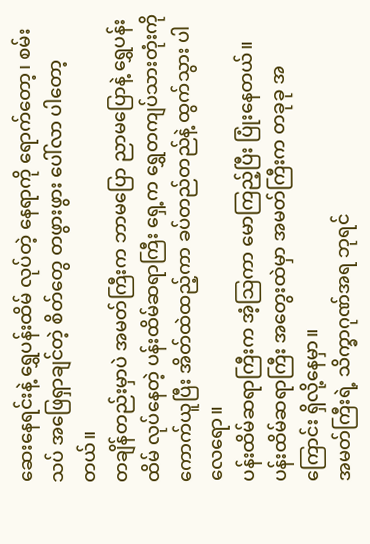ဆေးနေရင်းနဲ့ ရွှေပန်းထိမ် လုပ်တဲ့ နေရာကို ရောက်တော့၊ စမ်းသပ် အဖြေရှာချင်တဲ့ စိတ်တွေ တဖွားဖွား ပေါ်လာ ပါတော့တယ်။
တချိန်တည်းမှာပဲ အမတ်ကြီးက ဘာမပြော ညာမပြောနဲ့ ရွှေပန်းထိမ် လုပ်နေတဲ့ ပန်းထိမ်ဆရာကြီး ရှေ့က ရွှေတကျပ်သားတုံးကို ကောက်ယူပြီး အိတ်ထဲထည့်ကာ ခပ်တည်တည်နဲ့ ထွက်သွား ပါလေရော။
ပန်းထိမ်ဆရာကြီးက အံ့သြကာ မောကြည့်ပြီး ပြုံးနေတယ်။ ပန်းထိမ်ဆရာကြီး အတွေးထဲမှာ အမတ်ကြီးက တခုခု အကြောင်း ရှိလို့နေမှာ။
အမတ်ကြီးရဲ့ သိက္ခာဂုဏ်အရ ဘုရင်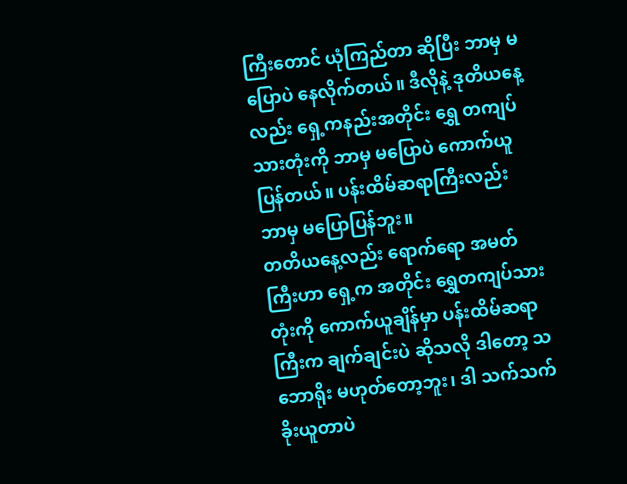ကြီးတောင် ယုံကြည်တာ ဆိုပြီး ဘာမှ မပြောပဲ နေလိုက်တယ်။ ဒီလိုနဲ့ ဒုတိယနေ့လည်း ရှေ့ကနည်းအတိုင်း ရွှေ တကျပ်သားတုံးကို ဘာမှ မပြောပဲ ကောက်ယူ ပြန်တယ်။ ပန်းထိမ်ဆရာကြီးလည်း ဘာမှ မပြောပြန်ဘူး။
တတိယနေ့လည်း ရောက်ရော အမတ်ကြီးဟာ ရှေ့က အတိုင်း ရွှေတကျပ်သားတုံးကို ကောက်ယူချိန်မှာ ပန်းထိမ်ဆရာကြီးက ချက်ချင်းပဲ ဆိုသလို ဒါတော့ သဘောရိုး မဟုတ်တော့ဘူး၊ ဒါ သက်သက် ခိုးယူတာပဲ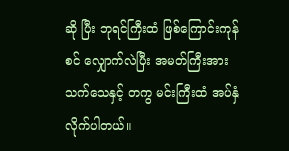ဆို ပြီး ဘုရင်ကြီးထံ ဖြစ်ကြောင်းကုန်စင် လျှောက်လဲပြီး အမတ်ကြီးအား သက်သေနှင့် တကွ မင်းကြီးထံ အပ်နှံလိုက်ပါတယ်။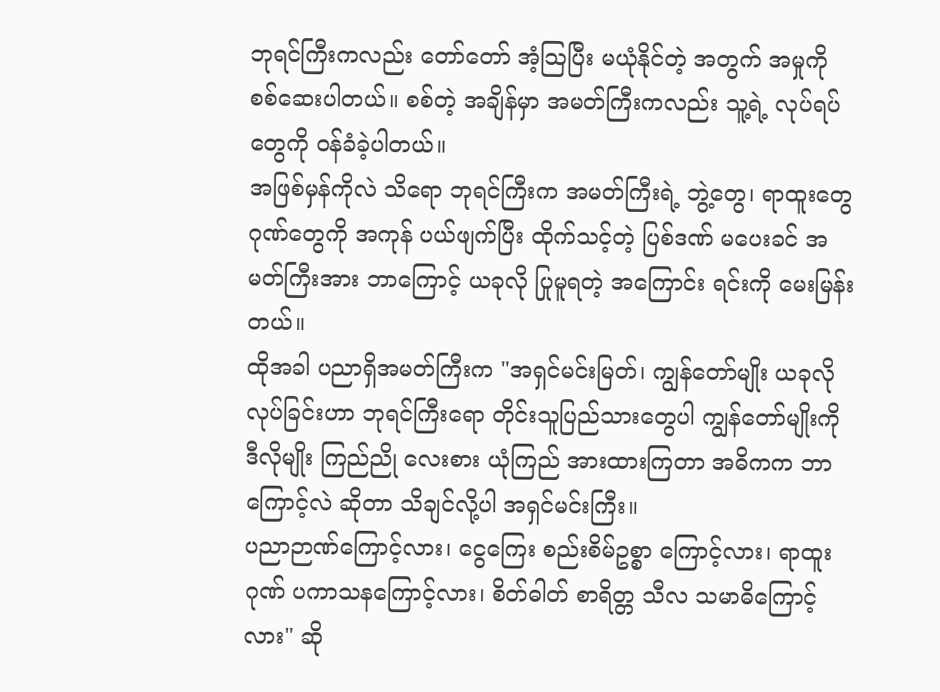ဘုရင်ကြီးကလည်း တော်တော် အံ့သြပြီး မယုံနိုင်တဲ့ အတွက် အမှုကို စစ်ဆေးပါတယ်။ စစ်တဲ့ အချိန်မှာ အမတ်ကြီးကလည်း သူ့ရဲ့ လုပ်ရပ်တွေကို ဝန်ခံခဲ့ပါတယ်။
အဖြစ်မှန်ကိုလဲ သိရော ဘုရင်ကြီးက အမတ်ကြီးရဲ့ ဘွဲ့တွေ၊ ရာထူးတွေ ဂုဏ်တွေကို အကုန် ပယ်ဖျက်ပြီး ထိုက်သင့်တဲ့ ပြစ်ဒဏ် မပေးခင် အမတ်ကြီးအား ဘာကြောင့် ယခုလို ပြုမူရတဲ့ အကြောင်း ရင်းကို မေးမြန်းတယ်။
ထိုအခါ ပညာရှိအမတ်ကြီးက "အရှင်မင်းမြတ်၊ ကျွန်တော်မျိုး ယခုလို လုပ်ခြင်းဟာ ဘုရင်ကြီးရော တိုင်းသူပြည်သားတွေပါ ကျွန်တော်မျိုးကို ဒီလိုမျိုး ကြည်ညို လေးစား ယုံကြည် အားထားကြတာ အဓိကက ဘာကြောင့်လဲ ဆိုတာ သိချင်လို့ပါ အရှင်မင်းကြီး။
ပညာဉာဏ်ကြောင့်လား၊ ငွေကြေး စည်းစိမ်ဥစ္စာ ကြောင့်လား၊ ရာထူးဂုဏ် ပကာသနကြောင့်လား၊ စိတ်ဓါတ် စာရိတ္တ သီလ သမာဓိကြောင့်လား" ဆို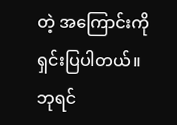တဲ့ အကြောင်းကို ရှင်းပြပါတယ်။
ဘုရင်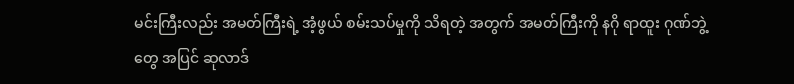မင်းကြီးလည်း အမတ်ကြီးရဲ့ အံ့ဖွယ် စမ်းသပ်မှုကို သိရတဲ့ အတွက် အမတ်ကြီးကို နဂို ရာထူး ဂုဏ်ဘွဲ့တွေ အပြင် ဆုလာဒ်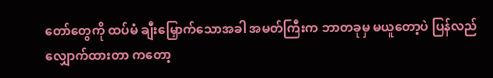တော်တွေကို ထပ်မံ ချီးမြှောက်သောအခါ အမတ်ကြီးက ဘာတခုမှ မယူတော့ပဲ ပြန်လည် လျှောက်ထားတာ ကတော့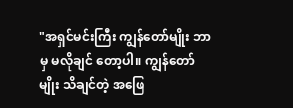"အရှင်မင်းကြီး ကျွန်တော်မျိုး ဘာမှ မလိုချင် တော့ပါ။ ကျွန်တော်မျိုး သိချင်တဲ့ အဖြေ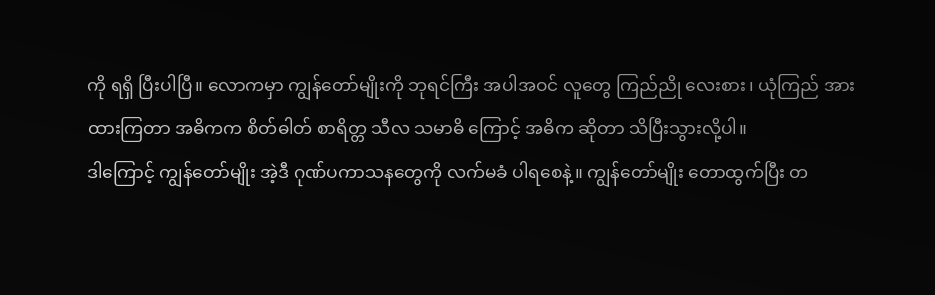ကို ရရှိ ပြီးပါပြီ။ လောကမှာ ကျွန်တော်မျိုးကို ဘုရင်ကြီး အပါအဝင် လူတွေ ကြည်ညို လေးစား၊ ယုံကြည် အားထားကြတာ အဓိကက စိတ်ဓါတ် စာရိတ္တ သီလ သမာဓိ ကြောင့် အဓိက ဆိုတာ သိပြီးသွားလို့ပါ။
ဒါကြောင့် ကျွန်တော်မျိုး အဲ့ဒီ ဂုဏ်ပကာသနတွေကို လက်မခံ ပါရစေနဲ့။ ကျွန်တော်မျိုး တောထွက်ပြီး တ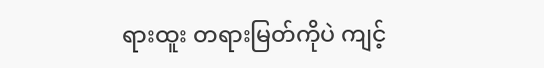ရားထူး တရားမြတ်ကိုပဲ ကျင့်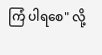ကြံ ပါရစေ" လို့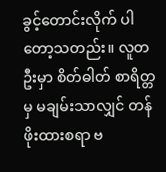ခွင့်တောင်းလိုက် ပါတော့သတည်း။ လူတဦးမှာ စိတ်ဓါတ် စာရိတ္တမှ မချမ်းသာလျှင် တန်ဖိုးထားစရာ ဗ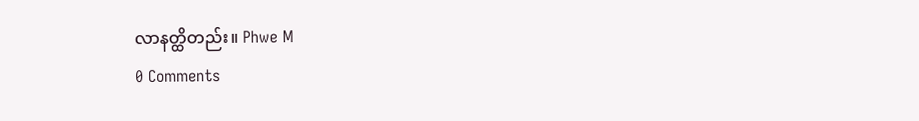လာနတ္ထိတည်း။ Phwe M
0 Comments